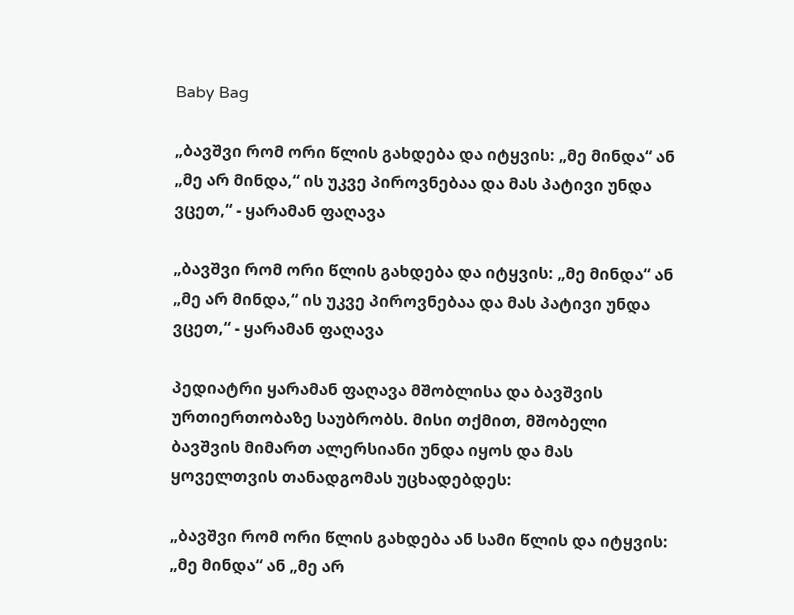Baby Bag

„ბავშვი რომ ორი წლის გახდება და იტყვის: „მე მინდა“ ან „მე არ მინდა,“ ის უკვე პიროვნებაა და მას პატივი უნდა ვცეთ,“ - ყარამან ფაღავა

„ბავშვი რომ ორი წლის გახდება და იტყვის: „მე მინდა“ ან „მე არ მინდა,“ ის უკვე პიროვნებაა და მას პატივი უნდა ვცეთ,“ - ყარამან ფაღავა

პედიატრი ყარამან ფაღავა მშობლისა და ბავშვის ურთიერთობაზე საუბრობს. მისი თქმით, მშობელი ბავშვის მიმართ ალერსიანი უნდა იყოს და მას ყოველთვის თანადგომას უცხადებდეს:

„ბავშვი რომ ორი წლის გახდება ან სამი წლის და იტყვის: „მე მინდა“ ან „მე არ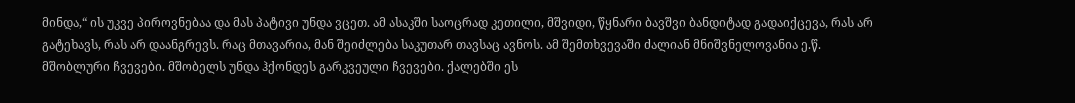მინდა,“ ის უკვე პიროვნებაა და მას პატივი უნდა ვცეთ. ამ ასაკში საოცრად კეთილი, მშვიდი, წყნარი ბავშვი ბანდიტად გადაიქცევა, რას არ გატეხავს, რას არ დაანგრევს. რაც მთავარია, მან შეიძლება საკუთარ თავსაც ავნოს. ამ შემთხვევაში ძალიან მნიშვნელოვანია ე.წ. მშობლური ჩვევები. მშობელს უნდა ჰქონდეს გარკვეული ჩვევები. ქალებში ეს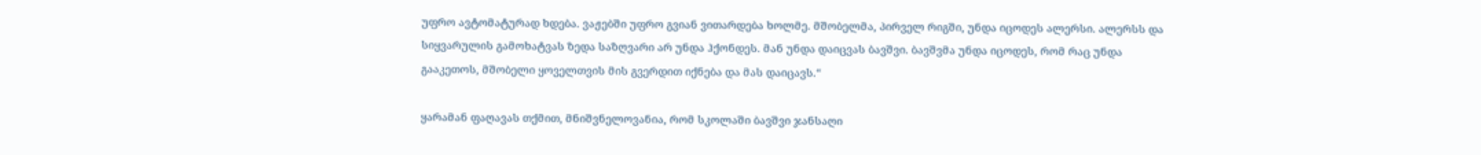უფრო ავტომატურად ხდება. ვაჟებში უფრო გვიან ვითარდება ხოლმე. მშობელმა, პირველ რიგში, უნდა იცოდეს ალერსი. ალერსს და სიყვარულის გამოხატვას ზედა საზღვარი არ უნდა ჰქონდეს. მან უნდა დაიცვას ბავშვი. ბავშვმა უნდა იცოდეს, რომ რაც უნდა გააკეთოს, მშობელი ყოველთვის მის გვერდით იქნება და მას დაიცავს.“

ყარამან ფაღავას თქმით, მნიშვნელოვანია, რომ სკოლაში ბავშვი ჯანსაღი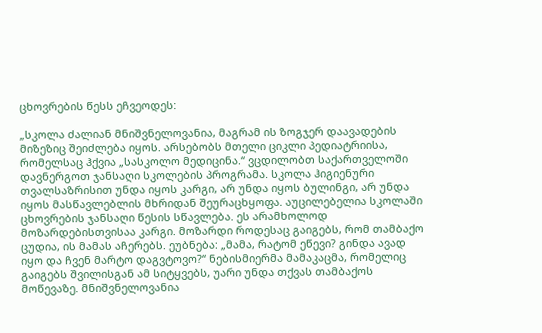ცხოვრების წესს ეჩვეოდეს:

„სკოლა ძალიან მნიშვნელოვანია, მაგრამ ის ზოგჯერ დაავადების მიზეზიც შეიძლება იყოს. არსებობს მთელი ციკლი პედიატრიისა, რომელსაც ჰქვია „სასკოლო მედიცინა.“ ვცდილობთ საქართველოში დავნერგოთ ჯანსაღი სკოლების პროგრამა. სკოლა ჰიგიენური თვალსაზრისით უნდა იყოს კარგი, არ უნდა იყოს ბულინგი, არ უნდა იყოს მასწავლებლის მხრიდან შეურაცხყოფა. აუცილებელია სკოლაში ცხოვრების ჯანსაღი წესის სწავლება. ეს არამხოლოდ მოზარდებისთვისაა კარგი. მოზარდი როდესაც გაიგებს, რომ თამბაქო ცუდია, ის მამას აჩერებს. ეუბნება: „მამა, რატომ ეწევი? გინდა ავად იყო და ჩვენ მარტო დაგვტოვო?“ ნებისმიერმა მამაკაცმა, რომელიც გაიგებს შვილისგან ამ სიტყვებს, უარი უნდა თქვას თამბაქოს მოწევაზე. მნიშვნელოვანია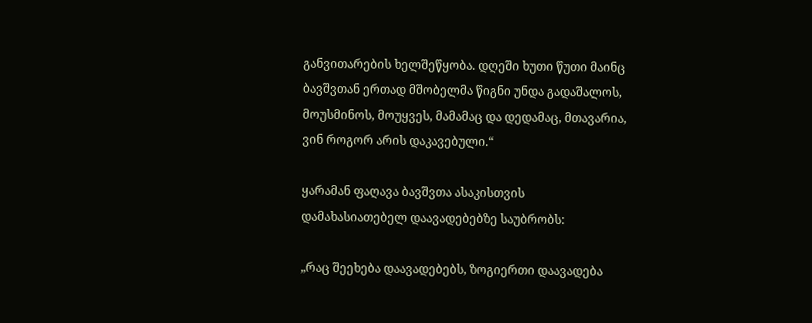განვითარების ხელშეწყობა. დღეში ხუთი წუთი მაინც ბავშვთან ერთად მშობელმა წიგნი უნდა გადაშალოს, მოუსმინოს, მოუყვეს, მამამაც და დედამაც, მთავარია, ვინ როგორ არის დაკავებული.“

ყარამან ფაღავა ბავშვთა ასაკისთვის დამახასიათებელ დაავადებებზე საუბრობს:

„რაც შეეხება დაავადებებს, ზოგიერთი დაავადება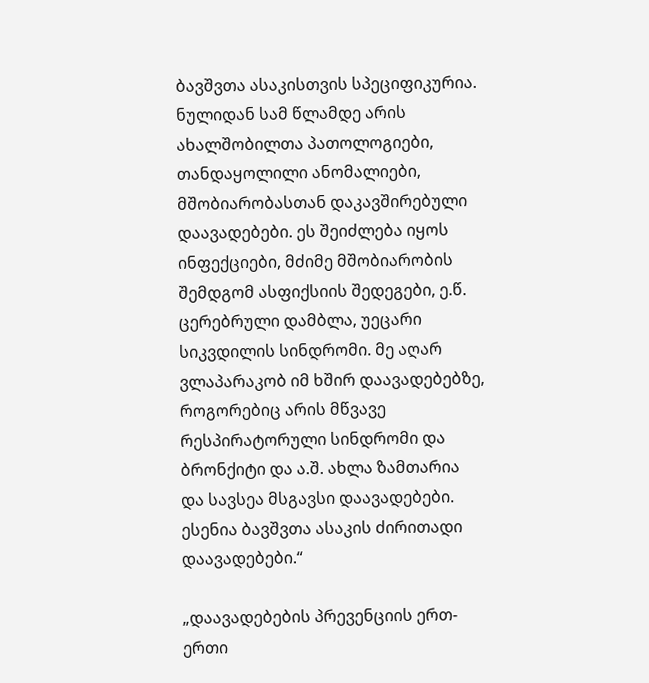ბავშვთა ასაკისთვის სპეციფიკურია. ნულიდან სამ წლამდე არის ახალშობილთა პათოლოგიები, თანდაყოლილი ანომალიები, მშობიარობასთან დაკავშირებული დაავადებები. ეს შეიძლება იყოს ინფექციები, მძიმე მშობიარობის შემდგომ ასფიქსიის შედეგები, ე.წ. ცერებრული დამბლა, უეცარი სიკვდილის სინდრომი. მე აღარ ვლაპარაკობ იმ ხშირ დაავადებებზე, როგორებიც არის მწვავე რესპირატორული სინდრომი და ბრონქიტი და ა.შ. ახლა ზამთარია და სავსეა მსგავსი დაავადებები. ესენია ბავშვთა ასაკის ძირითადი დაავადებები.“

„დაავადებების პრევენციის ერთ-ერთი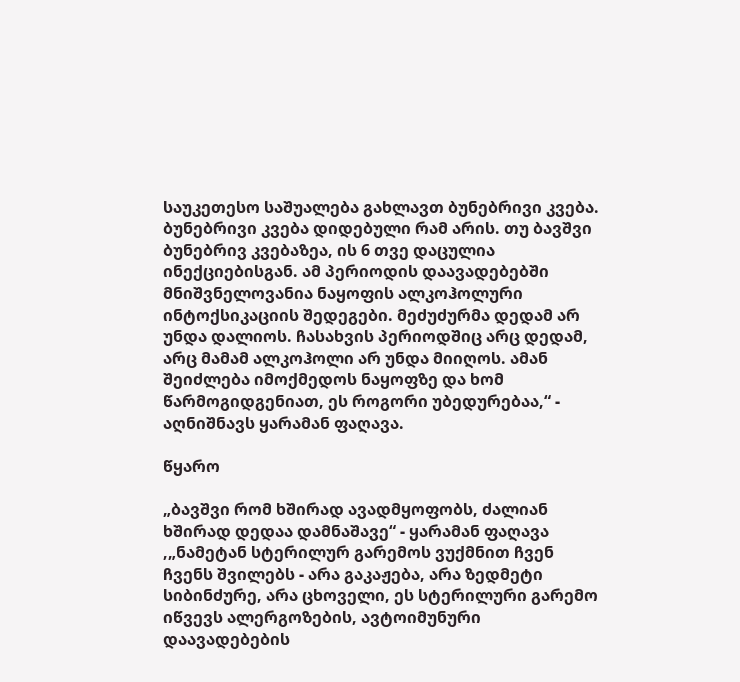საუკეთესო საშუალება გახლავთ ბუნებრივი კვება. ბუნებრივი კვება დიდებული რამ არის. თუ ბავშვი ბუნებრივ კვებაზეა, ის 6 თვე დაცულია ინექციებისგან. ამ პერიოდის დაავადებებში მნიშვნელოვანია ნაყოფის ალკოჰოლური ინტოქსიკაციის შედეგები. მეძუძურმა დედამ არ უნდა დალიოს. ჩასახვის პერიოდშიც არც დედამ, არც მამამ ალკოჰოლი არ უნდა მიიღოს. ამან შეიძლება იმოქმედოს ნაყოფზე და ხომ წარმოგიდგენიათ, ეს როგორი უბედურებაა,“ - აღნიშნავს ყარამან ფაღავა.

წყარო

„ბავშვი რომ ხშირად ავადმყოფობს, ძალიან ხშირად დედაა დამნაშავე“ - ყარამან ფაღავა
,„ნამეტან სტერილურ გარემოს ვუქმნით ჩვენ ჩვენს შვილებს - არა გაკაჟება, არა ზედმეტი სიბინძურე, არა ცხოველი, ეს სტერილური გარემო იწვევს ალერგოზების, ავტოიმუნური დაავადებების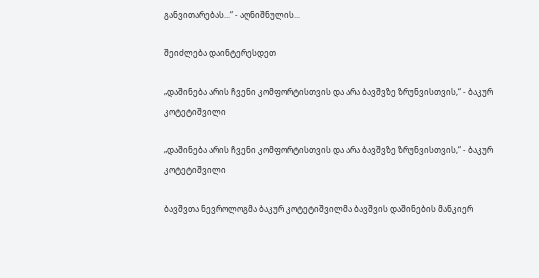განვითარებას...“ - აღნიშნულის...

შეიძლება დაინტერესდეთ

„დაშინება არის ჩვენი კომფორტისთვის და არა ბავშვზე ზრუნვისთვის,“ - ბაკურ კოტეტიშვილი

„დაშინება არის ჩვენი კომფორტისთვის და არა ბავშვზე ზრუნვისთვის,“ - ბაკურ კოტეტიშვილი

ბავშვთა ნევროლოგმა ბაკურ კოტეტიშვილმა ბავშვის დაშინების მანკიერ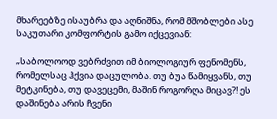მხარეებზე ისაუბრა და აღნიშნა, რომ მშობლები ასე საკუთარი კომფორტის გამო იქცევიან:

„საბოლოოდ ვებრძვით იმ ბიოლოგიურ ფენომენს, რომელსაც ჰქვია დაცულობა. თუ ბუა წამიყვანს, თუ მეტკინება, თუ დავეცემი, მაშინ როგორღა მიცავ?! ეს დაშინება არის ჩვენი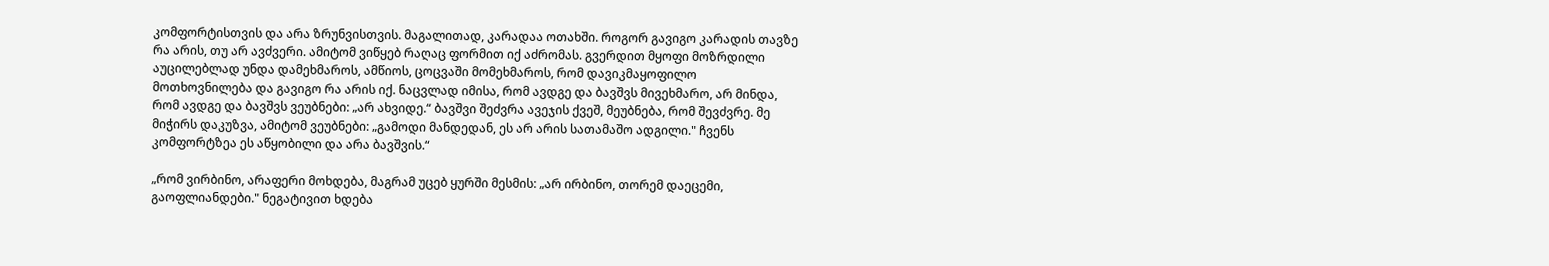კომფორტისთვის და არა ზრუნვისთვის. მაგალითად, კარადაა ოთახში. როგორ გავიგო კარადის თავზე რა არის, თუ არ ავძვერი. ამიტომ ვიწყებ რაღაც ფორმით იქ აძრომას. გვერდით მყოფი მოზრდილი აუცილებლად უნდა დამეხმაროს, ამწიოს, ცოცვაში მომეხმაროს, რომ დავიკმაყოფილო მოთხოვნილება და გავიგო რა არის იქ. ნაცვლად იმისა, რომ ავდგე და ბავშვს მივეხმარო, არ მინდა, რომ ავდგე და ბავშვს ვეუბნები: „არ ახვიდე.“ ბავშვი შეძვრა ავეჯის ქვეშ, მეუბნება, რომ შევძვრე. მე მიჭირს დაკუზვა, ამიტომ ვეუბნები: „გამოდი მანდედან, ეს არ არის სათამაშო ადგილი." ჩვენს კომფორტზეა ეს აწყობილი და არა ბავშვის.“

„რომ ვირბინო, არაფერი მოხდება, მაგრამ უცებ ყურში მესმის: „არ ირბინო, თორემ დაეცემი, გაოფლიანდები." ნეგატივით ხდება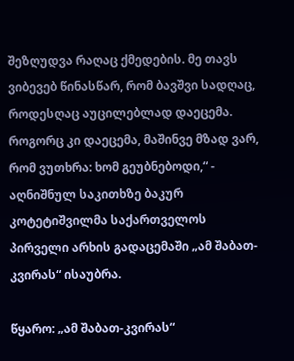შეზღუდვა რაღაც ქმედების. მე თავს ვიბევებ წინასწარ, რომ ბავშვი სადღაც, როდესღაც აუცილებლად დაეცემა. როგორც კი დაეცემა, მაშინვე მზად ვარ, რომ ვუთხრა: ხომ გეუბნებოდი,“ - აღნიშნულ საკითხზე ბაკურ კოტეტიშვილმა საქართველოს პირველი არხის გადაცემაში „ამ შაბათ-კვირას“ ისაუბრა.

წყარო: „ამ შაბათ-კვირას“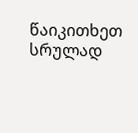წაიკითხეთ სრულად